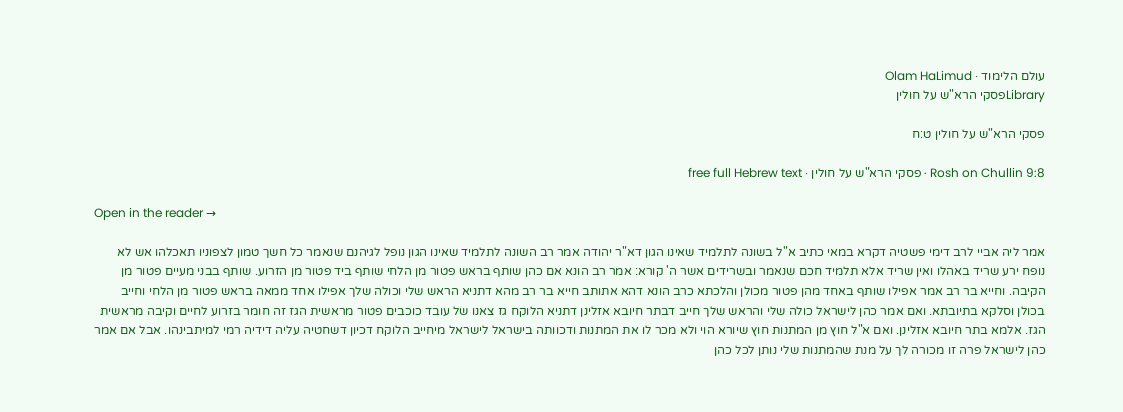עולם הלימוד · Olam HaLimud
Libraryפסקי הרא"ש על חולין

פסקי הרא"ש על חולין ט:ח

Rosh on Chullin 9:8 · פסקי הרא"ש על חולין · free full Hebrew text

Open in the reader →

אמר ליה אביי לרב דימי פשטיה דקרא במאי כתיב א"ל בשונה לתלמיד שאינו הגון דא"ר יהודה אמר רב השונה לתלמיד שאינו הגון נופל לגיהנם שנאמר כל חשך טמון לצפוניו תאכלהו אש לא נופח ירע שריד באהלו ואין שריד אלא תלמיד חכם שנאמר ובשרידים אשר ה' קורא: אמר רב הונא אם כהן שותף בראש פטור מן הלחי שותף ביד פטור מן הזרוע. שותף בבני מעיים פטור מן הקיבה. וחייא בר רב אמר אפילו שותף באחד מהן פטור מכולן והלכתא כרב הונא דהא אתותב חייא בר רב מהא דתניא הראש שלי וכולה שלך אפילו אחד ממאה בראש פטור מן הלחי וחייב בכולן וסלקא בתיובתא. ואם אמר כהן לישראל כולה שלי והראש שלך חייב דבתר חיובא אזלינן דתניא הלוקח גז צאנו של עובד כוכבים פטור מראשית הגז זה חומר בזרוע לחיים וקיבה מראשית הגז. אלמא בתר חיובא אזלינן. ואם א"ל חוץ מן המתנות חוץ שיורא הוי ולא מכר לו את המתנות ודכוותה בישראל לישראל מיחייב הלוקח דכיון דשחטיה עליה דידיה רמי למיתבינהו. אבל אם אמר כהן לישראל פרה זו מכורה לך על מנת שהמתנות שלי נותן לכל כהן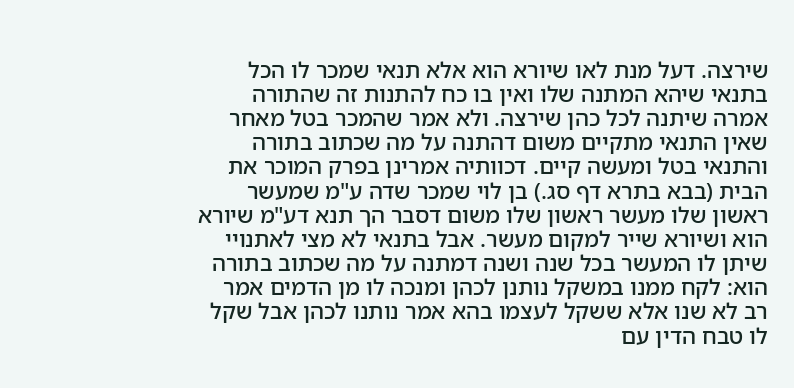שירצה. דעל מנת לאו שיורא הוא אלא תנאי שמכר לו הכל בתנאי שיהא המתנה שלו ואין בו כח להתנות זה שהתורה אמרה שיתנה לכל כהן שירצה. ולא אמר שהמכר בטל מאחר שאין התנאי מתקיים משום דהתנה על מה שכתוב בתורה והתנאי בטל ומעשה קיים. דכוותיה אמרינן בפרק המוכר את הבית (בבא בתרא דף סג.) בן לוי שמכר שדה ע"מ שמעשר ראשון שלו מעשר ראשון שלו משום דסבר הך תנא דע"מ שיורא הוא ושיורא שייר למקום מעשר. אבל בתנאי לא מצי לאתנויי שיתן לו המעשר בכל שנה ושנה דמתנה על מה שכתוב בתורה הוא: לקח ממנו במשקל נותנן לכהן ומנכה לו מן הדמים אמר רב לא שנו אלא ששקל לעצמו בהא אמר נותנו לכהן אבל שקל לו טבח הדין עם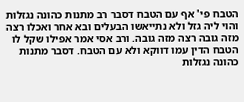הטבח פי' אף עם הטבח דסבר רב מתנות כהונה נגזלות והוי ליה גזל ולא נתייאשו הבעלים ובא אחר ואכלו רצה מזה גובה רצה מזה גובה. ורב אסי אמר אפילו שקל לו הטבח הדין עמו דווקא ולא עם הטבח. דסבר מתנות כהונה נגזלות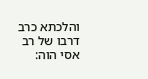והלכתא כרב דרבו של רב אסי הוה: